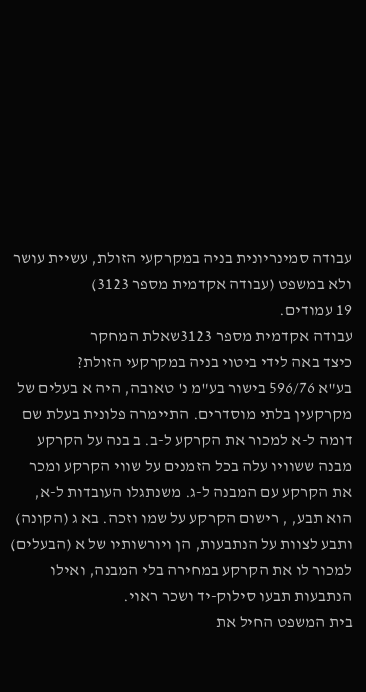עבודה סמינריונית בניה במקרקעי הזולת, עשיית עושר ולא במשפט (עבודה אקדמית מספר 3123)
19 עמודים.
עבודה אקדמית מספר 3123שאלת המחקר
כיצד באה לידי ביטוי בניה במקרקעי הזולת?
בע"א 596/76 בישור בע"מ נ' טאובה, היה א בעלים של מקרקעין בלתי מוסדרים. התיימרה פלונית בעלת שם דומה ל-א למכור את הקרקע ל-ב. ב בנה על הקרקע מבנה ששוויו עלה בכל הזמנים על שווי הקרקע ומכר את הקרקע עם המבנה ל-ג. משנתגלו העובדות ל-א, הוא תבע, , רישום הקרקע על שמו וזכה. בא ג (הקונה) ותבע לצוות על הנתבעות, הן ויורשותיו של א (הבעלים) למכור לו את הקרקע במחירה בלי המבנה, ואילו הנתבעות תבעו סילוק-יד ושכר ראוי.
בית המשפט החיל את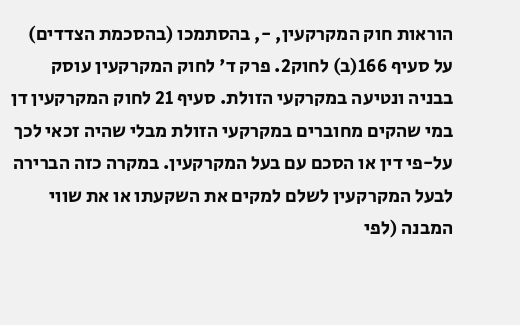הוראות חוק המקרקעין, -, בהסתמכו (בהסכמת הצדדים) על סעיף 166(ב) לחוק2. פרק ד' לחוק המקרקעין עוסק בבניה ונטיעה במקרקעי הזולת. סעיף 21 לחוק המקרקעין דן במי שהקים מחוברים במקרקעי הזולת מבלי שהיה זכאי לכך על-פי דין או הסכם עם בעל המקרקעין. במקרה כזה הברירה לבעל המקרקעין לשלם למקים את השקעתו או את שווי המבנה (לפי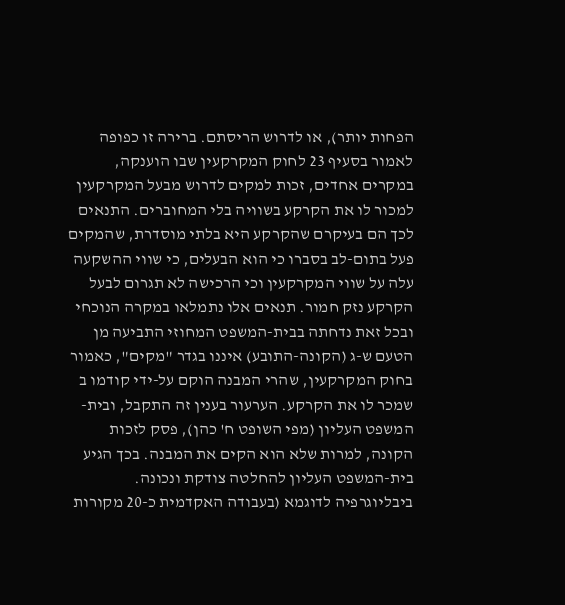הפחות יותר), או לדרוש הריסתם. ברירה זו כפופה לאמור בסעיף 23 לחוק המקרקעין שבו הוענקה, במקרים אחדים, זכות למקים לדרוש מבעל המקרקעין למכור לו את הקרקע בשוויה בלי המחוברים. התנאים לכך הם בעיקרם שהקרקע היא בלתי מוסדרת, שהמקים פעל בתום-לב בסברו כי הוא הבעלים, כי שווי ההשקעה עלה על שווי המקרקעין וכי הרכישה לא תגרום לבעל הקרקע נזק חמור. תנאים אלו נתמלאו במקרה הנוכחי ובכל זאת נדחתה בבית-המשפט המחוזי התביעה מן הטעם ש-ג (הקונה-התובע) איננו בגדר "מקים", כאמור בחוק המקרקעין, שהרי המבנה הוקם על-ידי קודמו ב שמכר לו את הקרקע. הערעור בענין זה התקבל, ובית-המשפט העליון (מפי השופט ח' כהן), פסק לזכות הקונה, למרות שלא הוא הקים את המבנה. בכך הגיע בית-המשפט העליון להחלטה צודקת ונכונה.
ביבליוגרפיה לדוגמא (בעבודה האקדמית כ-20 מקורות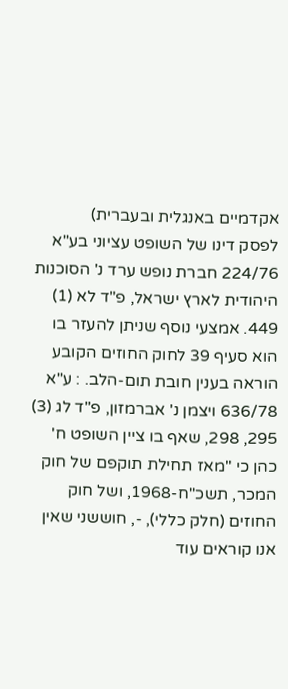אקדמיים באנגלית ובעברית)
לפסק דינו של השופט עציוני בע"א 224/76 חברת נופש ערד נ' הסוכנות היהודית לארץ ישראל, פ"ד לא (1) 449. אמצעי נוסף שניתן להעזר בו הוא סעיף 39 לחוק החוזים הקובע הוראה בענין חובת תום-הלב. : ע"א 636/78 ויצמן נ' אברמזון, פ"ד לג (3) 295, 298, שאף בו ציין השופט ח' כהן כי "מאז תחילת תוקפם של חוק המכר, תשכ"ח-1968, ושל חוק החוזים (חלק כללי), -, חוששני שאין אנו קוראים עוד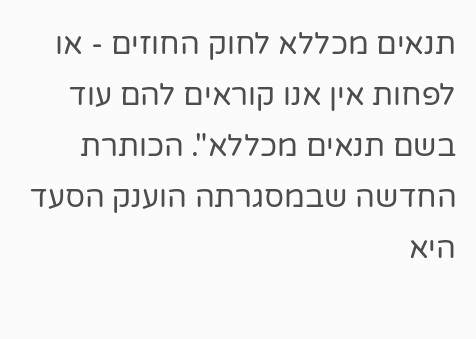תנאים מכללא לחוק החוזים - או לפחות אין אנו קוראים להם עוד בשם תנאים מכללא". הכותרת החדשה שבמסגרתה הוענק הסעד היא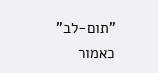"תום-לב" כאמור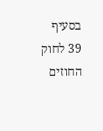בסעיף 39 לחוק החוזים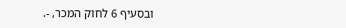ובסעיף 6 לחוק המכר, -.